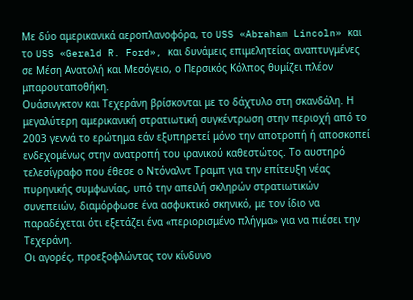Με δύο αμερικανικά αεροπλανοφόρα, το USS «Abraham Lincoln» και το USS «Gerald R. Ford», και δυνάμεις επιμελητείας αναπτυγμένες σε Μέση Ανατολή και Μεσόγειο, ο Περσικός Κόλπος θυμίζει πλέον μπαρουταποθήκη.
Ουάσινγκτον και Τεχεράνη βρίσκονται με το δάχτυλο στη σκανδάλη. Η μεγαλύτερη αμερικανική στρατιωτική συγκέντρωση στην περιοχή από το 2003 γεννά το ερώτημα εάν εξυπηρετεί μόνο την αποτροπή ή αποσκοπεί ενδεχομένως στην ανατροπή του ιρανικού καθεστώτος. Το αυστηρό τελεσίγραφο που έθεσε ο Ντόναλντ Τραμπ για την επίτευξη νέας πυρηνικής συμφωνίας, υπό την απειλή σκληρών στρατιωτικών συνεπειών, διαμόρφωσε ένα ασφυκτικό σκηνικό, με τον ίδιο να παραδέχεται ότι εξετάζει ένα «περιορισμένο πλήγμα» για να πιέσει την Τεχεράνη.
Οι αγορές, προεξοφλώντας τον κίνδυνο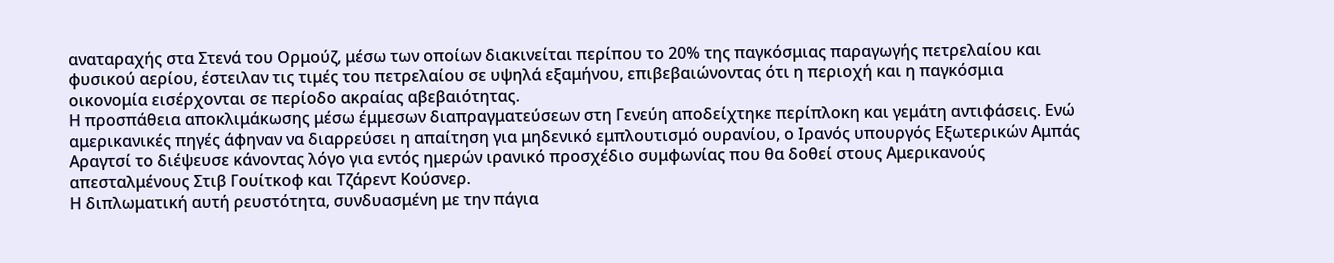αναταραχής στα Στενά του Ορμούζ, μέσω των οποίων διακινείται περίπου το 20% της παγκόσμιας παραγωγής πετρελαίου και φυσικού αερίου, έστειλαν τις τιμές του πετρελαίου σε υψηλά εξαμήνου, επιβεβαιώνοντας ότι η περιοχή και η παγκόσμια οικονομία εισέρχονται σε περίοδο ακραίας αβεβαιότητας.
Η προσπάθεια αποκλιμάκωσης μέσω έμμεσων διαπραγματεύσεων στη Γενεύη αποδείχτηκε περίπλοκη και γεμάτη αντιφάσεις. Ενώ αμερικανικές πηγές άφηναν να διαρρεύσει η απαίτηση για μηδενικό εμπλουτισμό ουρανίου, ο Ιρανός υπουργός Εξωτερικών Αμπάς Αραγτσί το διέψευσε κάνοντας λόγο για εντός ημερών ιρανικό προσχέδιο συμφωνίας που θα δοθεί στους Αμερικανούς απεσταλμένους Στιβ Γουίτκοφ και Τζάρεντ Κούσνερ.
Η διπλωματική αυτή ρευστότητα, συνδυασμένη με την πάγια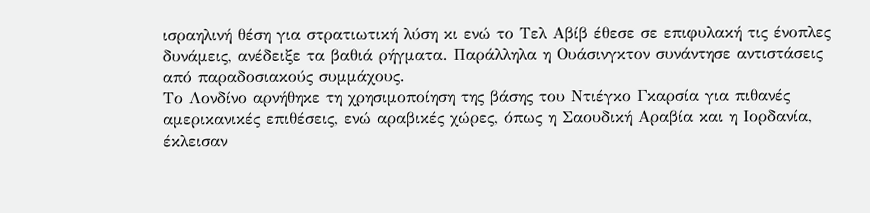ισραηλινή θέση για στρατιωτική λύση κι ενώ το Τελ Αβίβ έθεσε σε επιφυλακή τις ένοπλες δυνάμεις, ανέδειξε τα βαθιά ρήγματα. Παράλληλα η Ουάσινγκτον συνάντησε αντιστάσεις από παραδοσιακούς συμμάχους.
Το Λονδίνο αρνήθηκε τη χρησιμοποίηση της βάσης του Ντιέγκο Γκαρσία για πιθανές αμερικανικές επιθέσεις, ενώ αραβικές χώρες, όπως η Σαουδική Αραβία και η Ιορδανία, έκλεισαν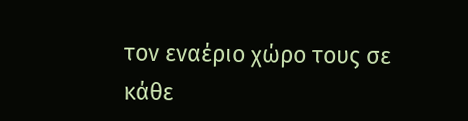τον εναέριο χώρο τους σε κάθε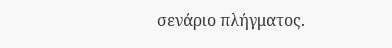σενάριο πλήγματος.